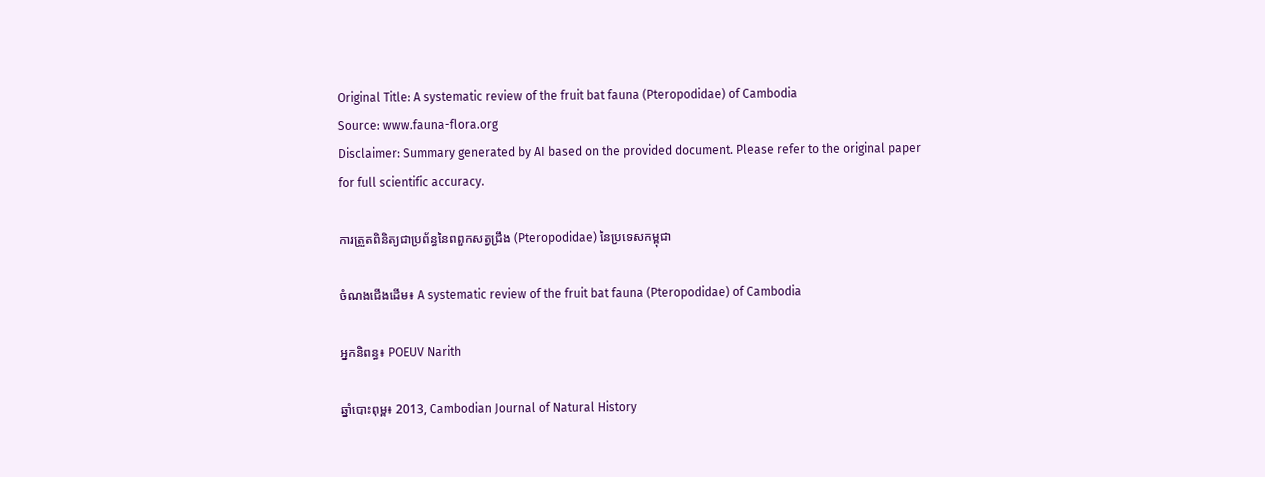Original Title: A systematic review of the fruit bat fauna (Pteropodidae) of Cambodia
Source: www.fauna-flora.org
Disclaimer: Summary generated by AI based on the provided document. Please refer to the original paper for full scientific accuracy.

ការត្រួតពិនិត្យជាប្រព័ន្ធនៃពពួកសត្វជ្រឹង (Pteropodidae) នៃប្រទេសកម្ពុជា

ចំណងជើងដើម៖ A systematic review of the fruit bat fauna (Pteropodidae) of Cambodia

អ្នកនិពន្ធ៖ POEUV Narith

ឆ្នាំបោះពុម្ព៖ 2013, Cambodian Journal of Natural History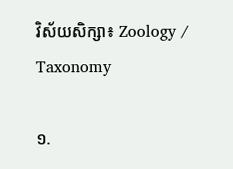វិស័យសិក្សា៖ Zoology / Taxonomy

១.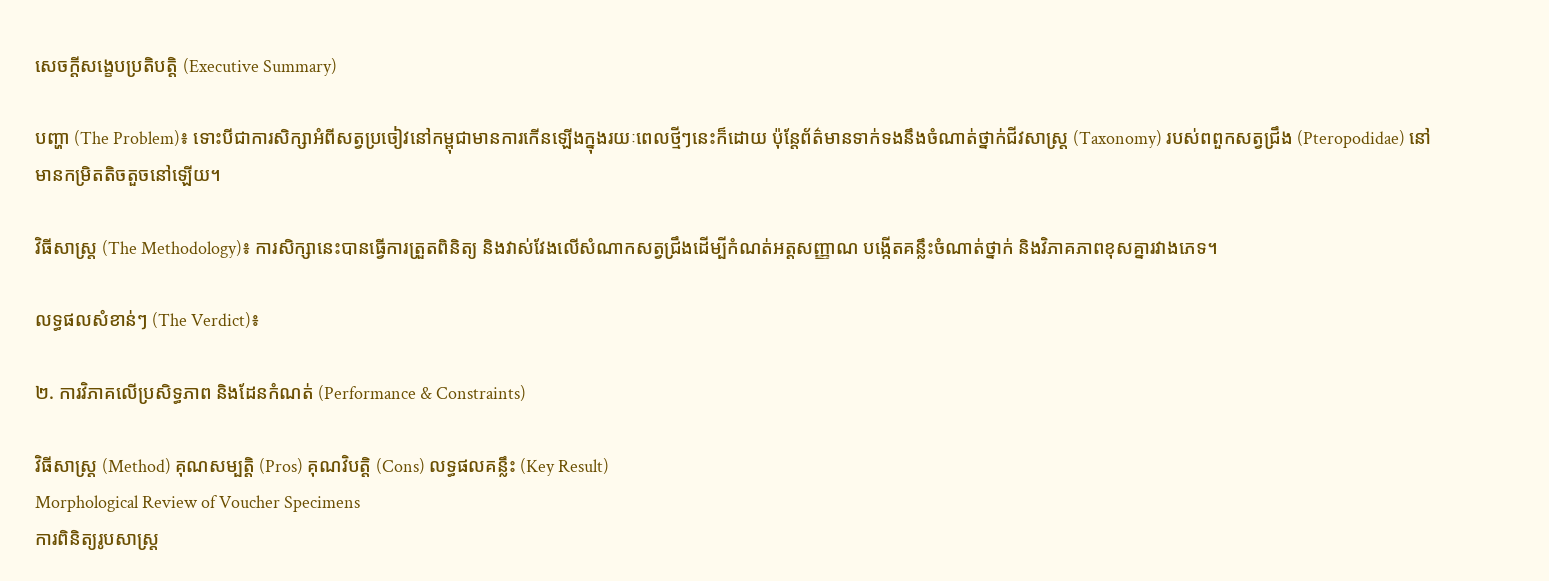សេចក្តីសង្ខេបប្រតិបត្តិ (Executive Summary)

បញ្ហា (The Problem)៖ ទោះបីជាការសិក្សាអំពីសត្វប្រចៀវនៅកម្ពុជាមានការកើនឡើងក្នុងរយៈពេលថ្មីៗនេះក៏ដោយ ប៉ុន្តែព័ត៌មានទាក់ទងនឹងចំណាត់ថ្នាក់ជីវសាស្ត្រ (Taxonomy) របស់ពពួកសត្វជ្រឹង (Pteropodidae) នៅមានកម្រិតតិចតួចនៅឡើយ។

វិធីសាស្ត្រ (The Methodology)៖ ការសិក្សានេះបានធ្វើការត្រួតពិនិត្យ និងវាស់វែងលើសំណាកសត្វជ្រឹងដើម្បីកំណត់អត្តសញ្ញាណ បង្កើតគន្លឹះចំណាត់ថ្នាក់ និងវិភាគភាពខុសគ្នារវាងភេទ។

លទ្ធផលសំខាន់ៗ (The Verdict)៖

២. ការវិភាគលើប្រសិទ្ធភាព និងដែនកំណត់ (Performance & Constraints)

វិធីសាស្ត្រ (Method) គុណសម្បត្តិ (Pros) គុណវិបត្តិ (Cons) លទ្ធផលគន្លឹះ (Key Result)
Morphological Review of Voucher Specimens
ការពិនិត្យរូបសាស្ត្រ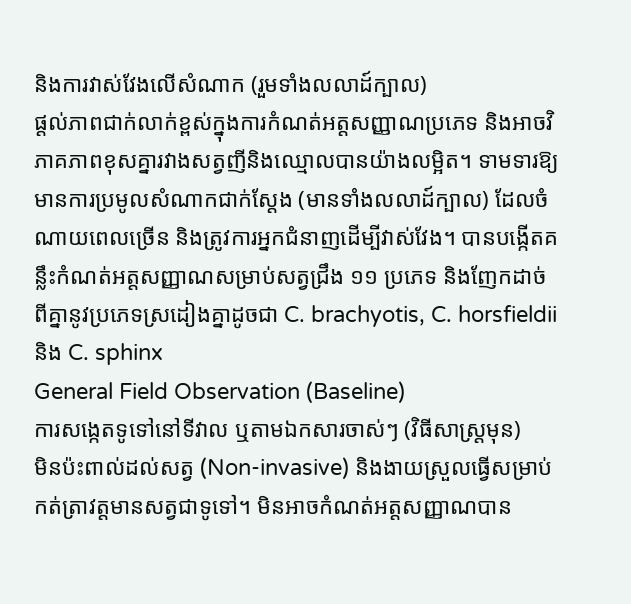និងការវាស់វែងលើសំណាក (រួមទាំងលលាដ៍ក្បាល)
ផ្តល់ភាពជាក់លាក់ខ្ពស់ក្នុងការកំណត់អត្តសញ្ញាណប្រភេទ និងអាចវិភាគភាពខុសគ្នារវាងសត្វញីនិងឈ្មោលបានយ៉ាងលម្អិត។ ទាមទារឱ្យមានការប្រមូលសំណាកជាក់ស្តែង (មានទាំងលលាដ៍ក្បាល) ដែលចំណាយពេលច្រើន និងត្រូវការអ្នកជំនាញដើម្បីវាស់វែង។ បានបង្កើតគន្លឹះកំណត់អត្តសញ្ញាណសម្រាប់សត្វជ្រឹង ១១ ប្រភេទ និងញែកដាច់ពីគ្នានូវប្រភេទស្រដៀងគ្នាដូចជា C. brachyotis, C. horsfieldii និង C. sphinx
General Field Observation (Baseline)
ការសង្កេតទូទៅនៅទីវាល ឬតាមឯកសារចាស់ៗ (វិធីសាស្ត្រមុន)
មិនប៉ះពាល់ដល់សត្វ (Non-invasive) និងងាយស្រួលធ្វើសម្រាប់កត់ត្រាវត្តមានសត្វជាទូទៅ។ មិនអាចកំណត់អត្តសញ្ញាណបាន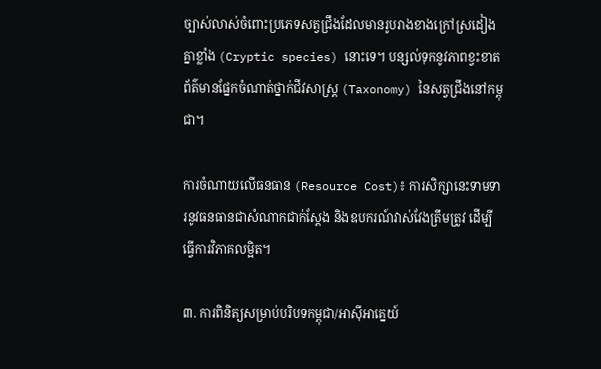ច្បាស់លាស់ចំពោះប្រភេទសត្វជ្រឹងដែលមានរូបរាងខាងក្រៅស្រដៀងគ្នាខ្លាំង (Cryptic species) នោះទេ។ បន្សល់ទុកនូវភាពខ្វះខាតព័ត៌មានផ្នែកចំណាត់ថ្នាក់ជីវសាស្ត្រ (Taxonomy) នៃសត្វជ្រឹងនៅកម្ពុជា។

ការចំណាយលើធនធាន (Resource Cost)៖ ការសិក្សានេះទាមទារនូវធនធានជាសំណាកជាក់ស្តែង និងឧបករណ៍វាស់វែងត្រឹមត្រូវ ដើម្បីធ្វើការវិភាគលម្អិត។

៣. ការពិនិត្យសម្រាប់បរិបទកម្ពុជា/អាស៊ីអាគ្នេយ៍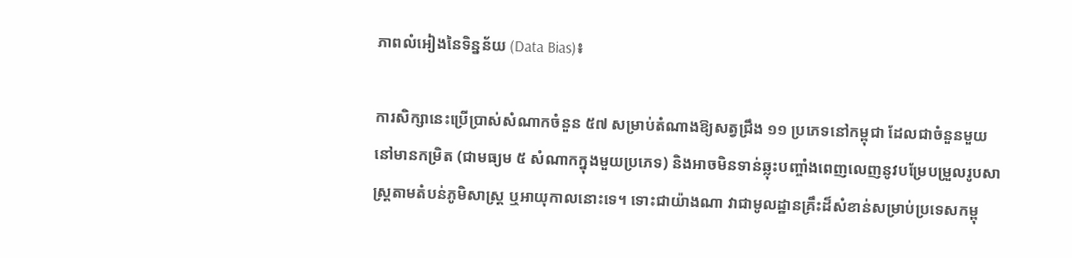ភាពលំអៀងនៃទិន្នន័យ (Data Bias)៖

ការសិក្សានេះប្រើប្រាស់សំណាកចំនួន ៥៧ សម្រាប់តំណាងឱ្យសត្វជ្រឹង ១១ ប្រភេទនៅកម្ពុជា ដែលជាចំនួនមួយនៅមានកម្រិត (ជាមធ្យម ៥ សំណាកក្នុងមួយប្រភេទ) និងអាចមិនទាន់ឆ្លុះបញ្ចាំងពេញលេញនូវបម្រែបម្រួលរូបសាស្ត្រតាមតំបន់ភូមិសាស្ត្រ ឬអាយុកាលនោះទេ។ ទោះជាយ៉ាងណា វាជាមូលដ្ឋានគ្រឹះដ៏សំខាន់សម្រាប់ប្រទេសកម្ពុ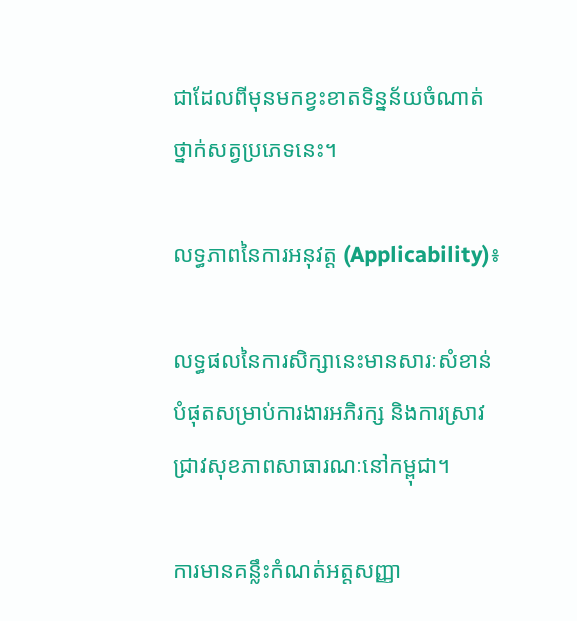ជាដែលពីមុនមកខ្វះខាតទិន្នន័យចំណាត់ថ្នាក់សត្វប្រភេទនេះ។

លទ្ធភាពនៃការអនុវត្ត (Applicability)៖

លទ្ធផលនៃការសិក្សានេះមានសារៈសំខាន់បំផុតសម្រាប់ការងារអភិរក្ស និងការស្រាវជ្រាវសុខភាពសាធារណៈនៅកម្ពុជា។

ការមានគន្លឹះកំណត់អត្តសញ្ញា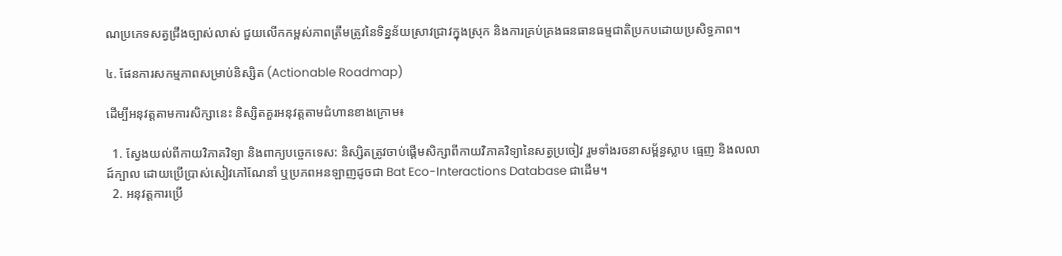ណប្រភេទសត្វជ្រឹងច្បាស់លាស់ ជួយលើកកម្ពស់ភាពត្រឹមត្រូវនៃទិន្នន័យស្រាវជ្រាវក្នុងស្រុក និងការគ្រប់គ្រងធនធានធម្មជាតិប្រកបដោយប្រសិទ្ធភាព។

៤. ផែនការសកម្មភាពសម្រាប់និស្សិត (Actionable Roadmap)

ដើម្បីអនុវត្តតាមការសិក្សានេះ និស្សិតគួរអនុវត្តតាមជំហានខាងក្រោម៖

  1. ស្វែងយល់ពីកាយវិភាគវិទ្យា និងពាក្យបច្ចេកទេស: និស្សិតត្រូវចាប់ផ្តើមសិក្សាពីកាយវិភាគវិទ្យានៃសត្វប្រចៀវ រួមទាំងរចនាសម្ព័ន្ធស្លាប ធ្មេញ និងលលាដ៍ក្បាល ដោយប្រើប្រាស់សៀវភៅណែនាំ ឬប្រភពអនឡាញដូចជា Bat Eco-Interactions Database ជាដើម។
  2. អនុវត្តការប្រើ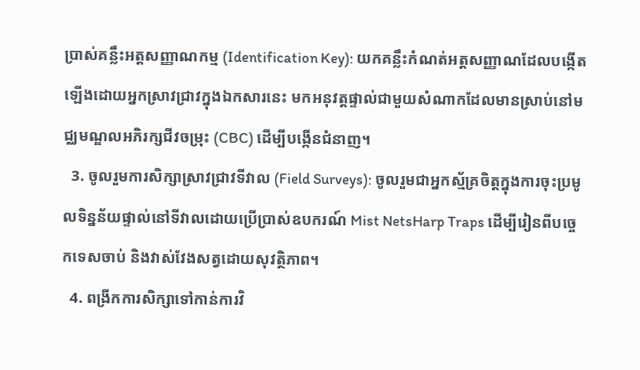ប្រាស់គន្លឹះអត្តសញ្ញាណកម្ម (Identification Key): យកគន្លឹះកំណត់អត្តសញ្ញាណដែលបង្កើតឡើងដោយអ្នកស្រាវជ្រាវក្នុងឯកសារនេះ មកអនុវត្តផ្ទាល់ជាមួយសំណាកដែលមានស្រាប់នៅមជ្ឈមណ្ឌលអភិរក្សជីវចម្រុះ (CBC) ដើម្បីបង្កើនជំនាញ។
  3. ចូលរួមការសិក្សាស្រាវជ្រាវទីវាល (Field Surveys): ចូលរួមជាអ្នកស្ម័គ្រចិត្តក្នុងការចុះប្រមូលទិន្នន័យផ្ទាល់នៅទីវាលដោយប្រើប្រាស់ឧបករណ៍ Mist NetsHarp Traps ដើម្បីរៀនពីបច្ចេកទេសចាប់ និងវាស់វែងសត្វដោយសុវត្ថិភាព។
  4. ពង្រីកការសិក្សាទៅកាន់ការវិ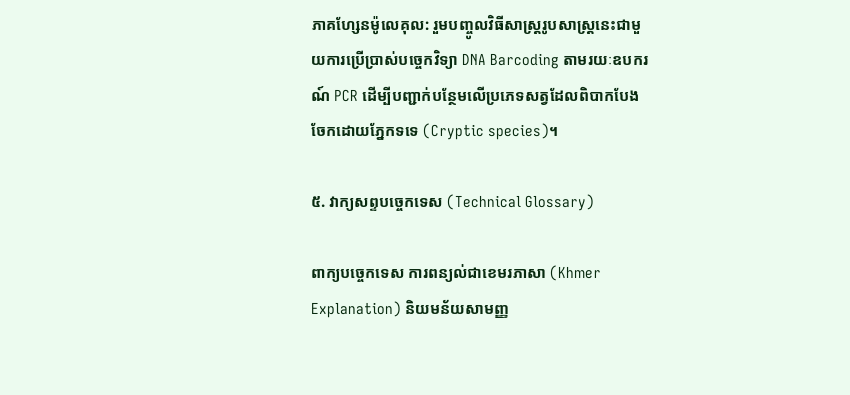ភាគហ្សែនម៉ូលេគុល: រួមបញ្ចូលវិធីសាស្ត្ររូបសាស្ត្រនេះជាមួយការប្រើប្រាស់បច្ចេកវិទ្យា DNA Barcoding តាមរយៈឧបករណ៍ PCR ដើម្បីបញ្ជាក់បន្ថែមលើប្រភេទសត្វដែលពិបាកបែងចែកដោយភ្នែកទទេ (Cryptic species)។

៥. វាក្យសព្ទបច្ចេកទេស (Technical Glossary)

ពាក្យបច្ចេកទេស ការពន្យល់ជាខេមរភាសា (Khmer Explanation) និយមន័យសាមញ្ញ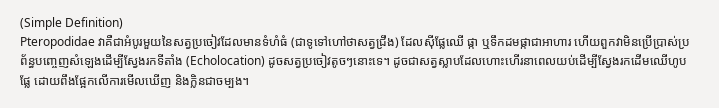(Simple Definition)
Pteropodidae វាគឺជាអំបូរមួយនៃសត្វប្រចៀវដែលមានទំហំធំ (ជាទូទៅហៅថាសត្វជ្រឹង) ដែលស៊ីផ្លែឈើ ផ្កា ឬទឹកដមផ្កាជាអាហារ ហើយពួកវាមិនប្រើប្រាស់ប្រព័ន្ធបញ្ចេញសំឡេងដើម្បីស្វែងរកទីតាំង (Echolocation) ដូចសត្វប្រចៀវតូចៗនោះទេ។ ដូចជាសត្វស្លាបដែលហោះហើរនាពេលយប់ដើម្បីស្វែងរកដើមឈើហូបផ្លែ ដោយពឹងផ្អែកលើការមើលឃើញ និងក្លិនជាចម្បង។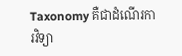Taxonomy គឺជាដំណើរការវិទ្យា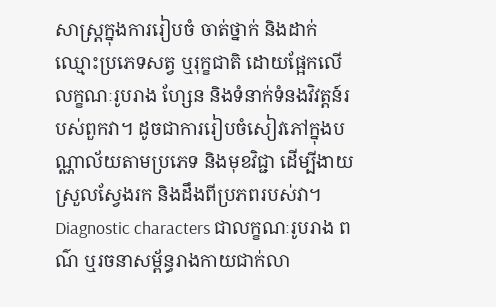សាស្ត្រក្នុងការរៀបចំ ចាត់ថ្នាក់ និងដាក់ឈ្មោះប្រភេទសត្វ ឬរុក្ខជាតិ ដោយផ្អែកលើលក្ខណៈរូបរាង ហ្សែន និងទំនាក់ទំនងវិវត្តន៍របស់ពួកវា។ ដូចជាការរៀបចំសៀវភៅក្នុងបណ្ណាល័យតាមប្រភេទ និងមុខវិជ្ជា ដើម្បីងាយស្រួលស្វែងរក និងដឹងពីប្រភពរបស់វា។
Diagnostic characters ជាលក្ខណៈរូបរាង ពណ៌ ឬរចនាសម្ព័ន្ធរាងកាយជាក់លា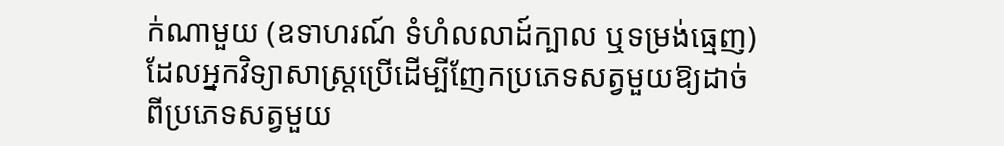ក់ណាមួយ (ឧទាហរណ៍ ទំហំលលាដ៍ក្បាល ឬទម្រង់ធ្មេញ) ដែលអ្នកវិទ្យាសាស្ត្រប្រើដើម្បីញែកប្រភេទសត្វមួយឱ្យដាច់ពីប្រភេទសត្វមួយ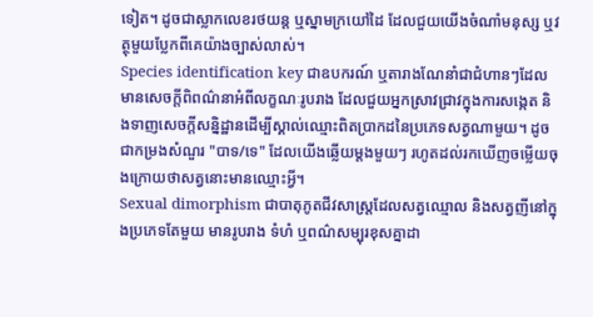ទៀត។ ដូចជាស្លាកលេខរថយន្ត ឬស្នាមក្រយៅដៃ ដែលជួយយើងចំណាំមនុស្ស ឬវត្ថុមួយប្លែកពីគេយ៉ាងច្បាស់លាស់។
Species identification key ជាឧបករណ៍ ឬតារាងណែនាំជាជំហានៗដែលមានសេចក្តីពិពណ៌នាអំពីលក្ខណៈរូបរាង ដែលជួយអ្នកស្រាវជ្រាវក្នុងការសង្កេត និងទាញសេចក្តីសន្និដ្ឋានដើម្បីស្គាល់ឈ្មោះពិតប្រាកដនៃប្រភេទសត្វណាមួយ។ ដូចជាកម្រងសំណួរ "បាទ/ទេ" ដែលយើងឆ្លើយម្តងមួយៗ រហូតដល់រកឃើញចម្លើយចុងក្រោយថាសត្វនោះមានឈ្មោះអ្វី។
Sexual dimorphism ជាបាតុភូតជីវសាស្ត្រដែលសត្វឈ្មោល និងសត្វញីនៅក្នុងប្រភេទតែមួយ មានរូបរាង ទំហំ ឬពណ៌សម្បុរខុសគ្នាដា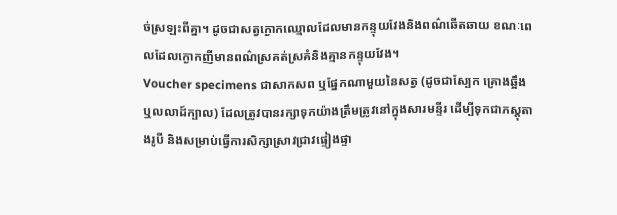ច់ស្រឡះពីគ្នា។ ដូចជាសត្វក្ងោកឈ្មោលដែលមានកន្ទុយវែងនិងពណ៌ឆើតឆាយ ខណៈពេលដែលក្ងោកញីមានពណ៌ស្រគត់ស្រគំនិងគ្មានកន្ទុយវែង។
Voucher specimens ជាសាកសព ឬផ្នែកណាមួយនៃសត្វ (ដូចជាស្បែក គ្រោងឆ្អឹង ឬលលាដ៍ក្បាល) ដែលត្រូវបានរក្សាទុកយ៉ាងត្រឹមត្រូវនៅក្នុងសារមន្ទីរ ដើម្បីទុកជាភស្តុតាងរូបី និងសម្រាប់ធ្វើការសិក្សាស្រាវជ្រាវផ្ទៀងផ្ទា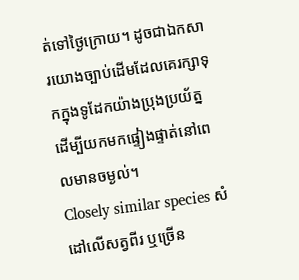ត់ទៅថ្ងៃក្រោយ។ ដូចជាឯកសារយោងច្បាប់ដើមដែលគេរក្សាទុកក្នុងទូដែកយ៉ាងប្រុងប្រយ័ត្ន ដើម្បីយកមកផ្ទៀងផ្ទាត់នៅពេលមានចម្ងល់។
Closely similar species សំដៅលើសត្វពីរ ឬច្រើន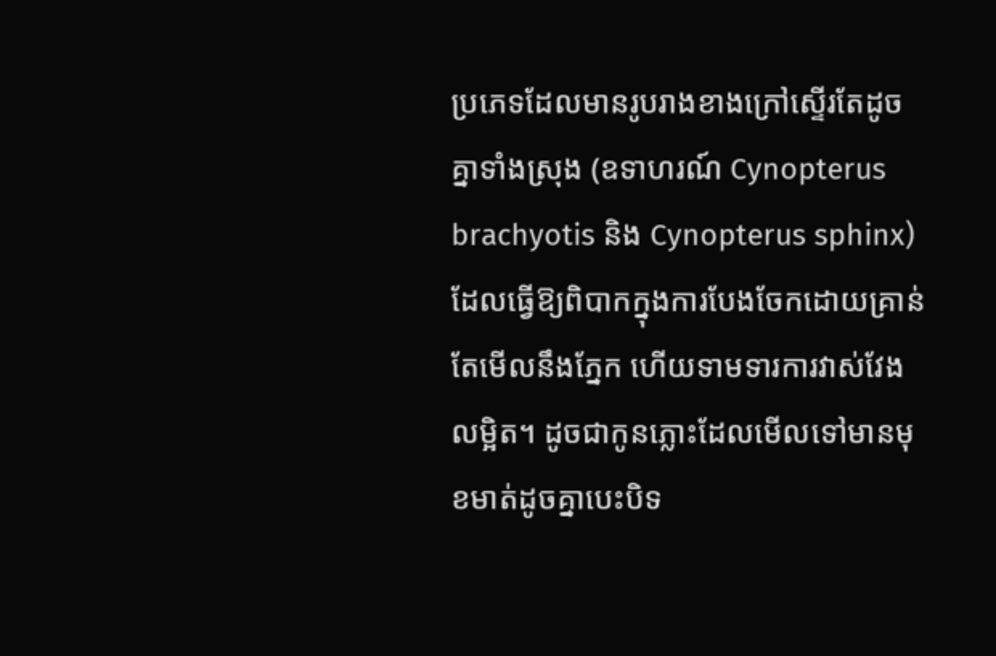ប្រភេទដែលមានរូបរាងខាងក្រៅស្ទើរតែដូចគ្នាទាំងស្រុង (ឧទាហរណ៍ Cynopterus brachyotis និង Cynopterus sphinx) ដែលធ្វើឱ្យពិបាកក្នុងការបែងចែកដោយគ្រាន់តែមើលនឹងភ្នែក ហើយទាមទារការវាស់វែងលម្អិត។ ដូចជាកូនភ្លោះដែលមើលទៅមានមុខមាត់ដូចគ្នាបេះបិទ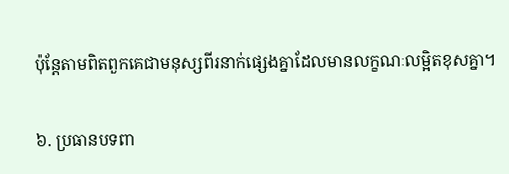ប៉ុន្តែតាមពិតពួកគេជាមនុស្សពីរនាក់ផ្សេងគ្នាដែលមានលក្ខណៈលម្អិតខុសគ្នា។

៦. ប្រធានបទពា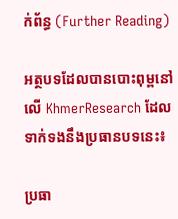ក់ព័ន្ធ (Further Reading)

អត្ថបទដែលបានបោះពុម្ពនៅលើ KhmerResearch ដែលទាក់ទងនឹងប្រធានបទនេះ៖

ប្រធា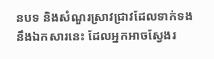នបទ និងសំណួរស្រាវជ្រាវដែលទាក់ទងនឹងឯកសារនេះ ដែលអ្នកអាចស្វែងរ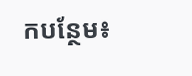កបន្ថែម៖